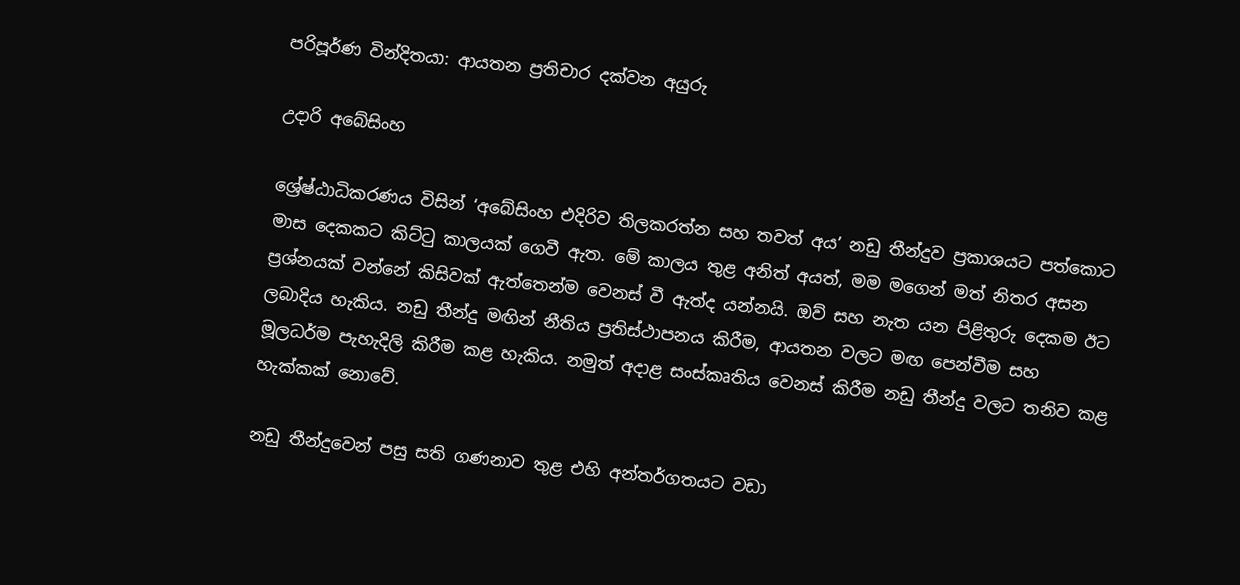පරිපූර්ණ වින්දිතයා: ආයතන ප්‍රතිචාර දක්වන අයුරු

උදාරි අබේසිංහ

ශ්‍රේෂ්ඨාධිකරණය විසින් ‘අබේසිංහ එදිරිව තිලකරත්න සහ තවත් අය’ නඩු තීන්දුව ප්‍රකාශයට පත්කොට මාස දෙකකට කිට්ටු කාලයක් ගෙවී ඇත. මේ කාලය තුළ අනිත් අයත්, මම මගෙන් මත් නිතර අසන ප්‍රශ්නයක් වන්නේ කිසිවක් ඇත්තෙන්ම වෙනස් වී ඇත්ද යන්නයි. ඔව් සහ නැත යන පිළිතුරු දෙකම ඊට ලබාදිය හැකිය. නඩු තීන්දු මඟින් නීතිය ප්‍රතිස්ථාපනය කිරීම, ආයතන වලට මඟ පෙන්වීම සහ මූලධර්ම පැහැදිලි කිරීම කළ හැකිය. නමුත් අදාළ සංස්කෘතිය වෙනස් කිරීම නඩු තීන්දු වලට තනිව කළ හැක්කක් නොවේ.

නඩු තීන්දුවෙන් පසු සති ගණනාව තුළ එහි අන්තර්ගතයට වඩා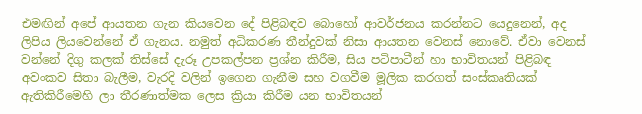එමඟින් අපේ ආයතන ගැන කියවෙන දේ පිළිබඳව බොහෝ ආවර්ජනය කරන්නට යෙදුනෙන්, අද ලිපිය ලියවෙන්නේ ඒ ගැනය. නමුත් අධිකරණ තීන්දුවක් නිසා ආයතන වෙනස් නොවේ. ඒවා වෙනස් වන්නේ දිගු කලක් තිස්සේ දැරූ උපකල්පන ප්‍රශ්න කිරීම, සිය පටිපාටීන් හා භාවිතයන් පිළිබඳ අවංකව සිතා බැලීම, වැරදි වලින් ඉගෙන ගැනීම සහ වගවීම මූලික කරගත් සංස්කෘතියක් ඇතිකිරීමෙහි ලා තීරණාත්මක ලෙස ක්‍රියා කිරීම යන භාවිතයන්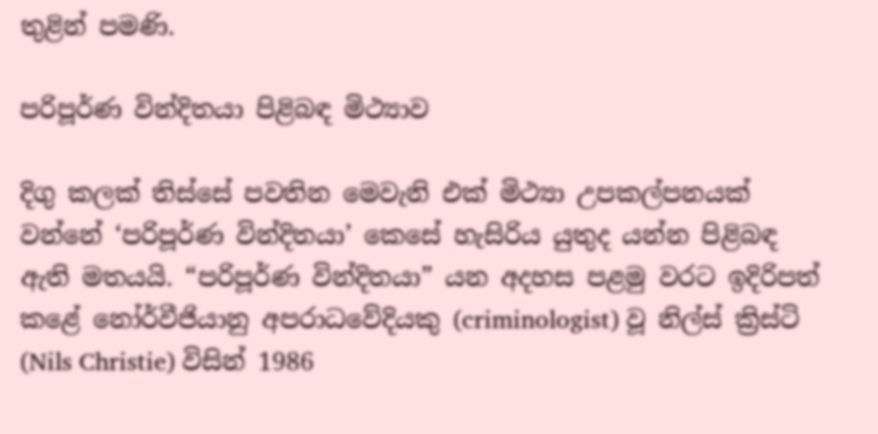තුළින් පමණි.

පරිපූර්ණ වින්දිතයා පිළිබඳ මිථ්‍යාව

දිගු කලක් තිස්සේ පවතින මෙවැනි එක් මිථ්‍යා උපකල්පනයක් වන්නේ ‘පරිපූර්ණ වින්දිතයා’ කෙසේ හැසිරිය යුතුද යන්න පිළිබඳ ඇති මතයයි. “පරිපූර්ණ වින්දිතයා” යන අදහස පළමු වරට ඉදිරිපත් කළේ නෝර්වීජියානු අපරාධවේදියකු (criminologist) වූ නිල්ස් ක්‍රිස්ටි (Nils Christie) විසින් 1986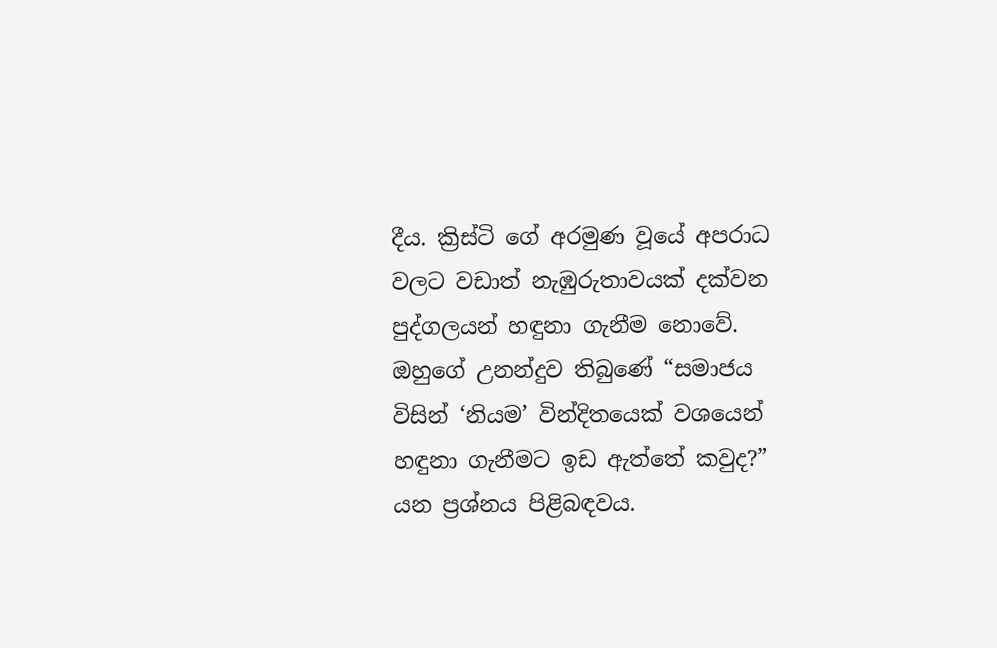දීය. ක්‍රිස්ටි ගේ අරමුණ වූයේ අපරාධ වලට වඩාත් නැඹුරුතාවයක් දක්වන පුද්ගලයන් හඳුනා ගැනීම නොවේ. ඔහුගේ උනන්දුව තිබුණේ “සමාජය විසින් ‘නියම’ වින්දිතයෙක් වශයෙන් හඳුනා ගැනීමට ඉඩ ඇත්තේ කවුද?” යන ප්‍රශ්නය පිළිබඳවය.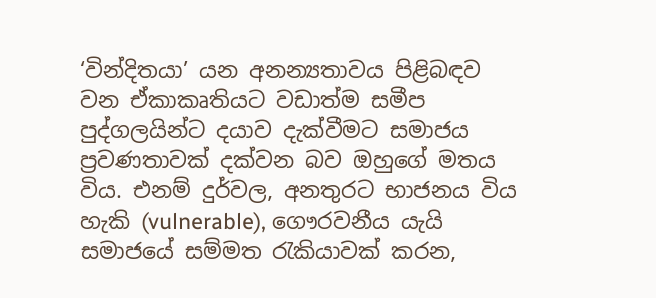‘වින්දිතයා’ යන අනන්‍යතාවය පිළිබඳව වන ඒකාකෘතියට වඩාත්ම සමීප පුද්ගලයින්ට දයාව දැක්වීමට සමාජය ප්‍රවණතාවක් දක්වන බව ඔහුගේ මතය විය. එනම් දුර්වල, අනතුරට භාජනය විය හැකි (vulnerable), ගෞරවනීය යැයි සමාජයේ සම්මත රැකියාවක් කරන,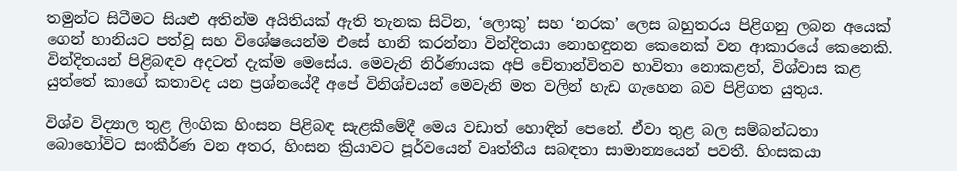තමුන්ට සිටීමට සියළු අතින්ම අයිතියක් ඇති තැනක සිටින, ‘ලොකු’ සහ ‘නරක’ ලෙස බහුතරය පිළිගනු ලබන අයෙක් ගෙන් හානියට පත්වූ සහ විශේෂයෙන්ම එසේ හානි කරන්නා වින්දිතයා නොහඳුනන කෙනෙක් වන ආකාරයේ කෙනෙකි. වින්දිතයන් පිළිබඳව අදටත් දැක්ම මෙසේය. මෙවැනි නිර්ණායක අපි චේතාන්විතව භාවිතා නොකළත්, විශ්වාස කළ යුත්තේ කාගේ කතාවද යන ප්‍රශ්නයේදී අපේ විනිශ්චයන් මෙවැනි මත වලින් හැඩ ගැහෙන බව පිළිගත යුතුය.

විශ්ව විද්‍යාල තුළ ලිංගික හිංසන පිළිබඳ සැළකීමේදී මෙය වඩාත් හොඳින් පෙනේ. ඒවා තුළ බල සම්බන්ධතා බොහෝවිට සංකීර්ණ වන අතර, හිංසන ක්‍රියාවට පූර්වයෙන් වෘත්තීය සබඳතා සාමාන්‍යයෙන් පවතී. හිංසකයා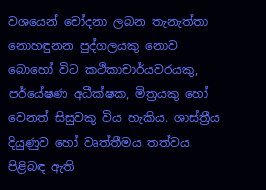වශයෙන් චෝදනා ලබන තැනැත්තා නොහඳුනන පුද්ගලයකු නොව බොහෝ විට කථිකාචාර්යවරයකු, පර්යේෂණ අධීක්ෂක, මිත්‍රයකු හෝ වෙනත් සිසුවකු විය හැකිය. ශාස්ත්‍රීය දියුණුව හෝ වෘත්තීමය තත්වය පිළිබඳ ඇති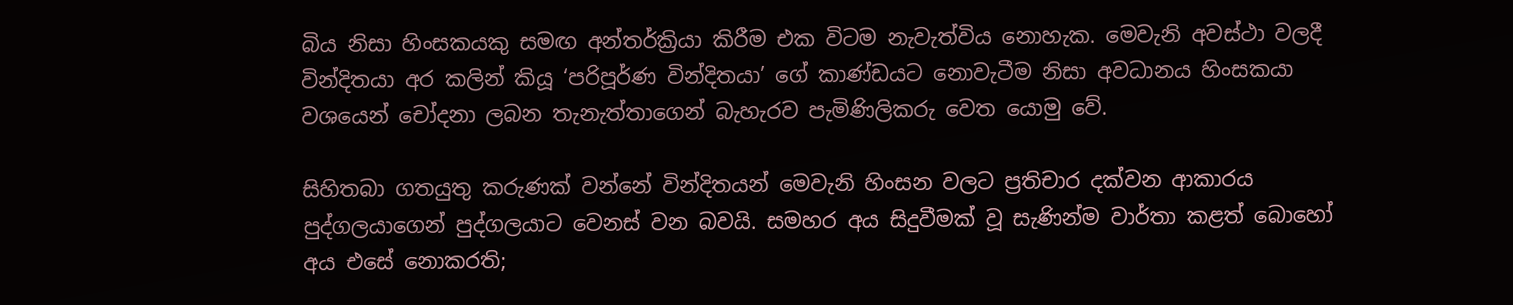බිය නිසා හිංසකයකු සමඟ අන්තර්ක්‍රියා කිරීම එක විටම නැවැත්විය නොහැක. මෙවැනි අවස්ථා වලදී වින්දිතයා අර කලින් කියූ ‘පරිපූර්ණ වින්දිතයා’ ගේ කාණ්ඩයට නොවැටීම නිසා අවධානය හිංසකයා වශයෙන් චෝදනා ලබන තැනැත්තාගෙන් බැහැරව පැමිණිලිකරු වෙත යොමු වේ.

සිහිතබා ගතයුතු කරුණක් වන්නේ වින්දිතයන් මෙවැනි හිංසන වලට ප්‍රතිචාර දක්වන ආකාරය පුද්ගලයාගෙන් පුද්ගලයාට වෙනස් වන බවයි. සමහර අය සිදුවීමක් වූ සැණින්ම වාර්තා කළත් බොහෝ අය එසේ නොකරති;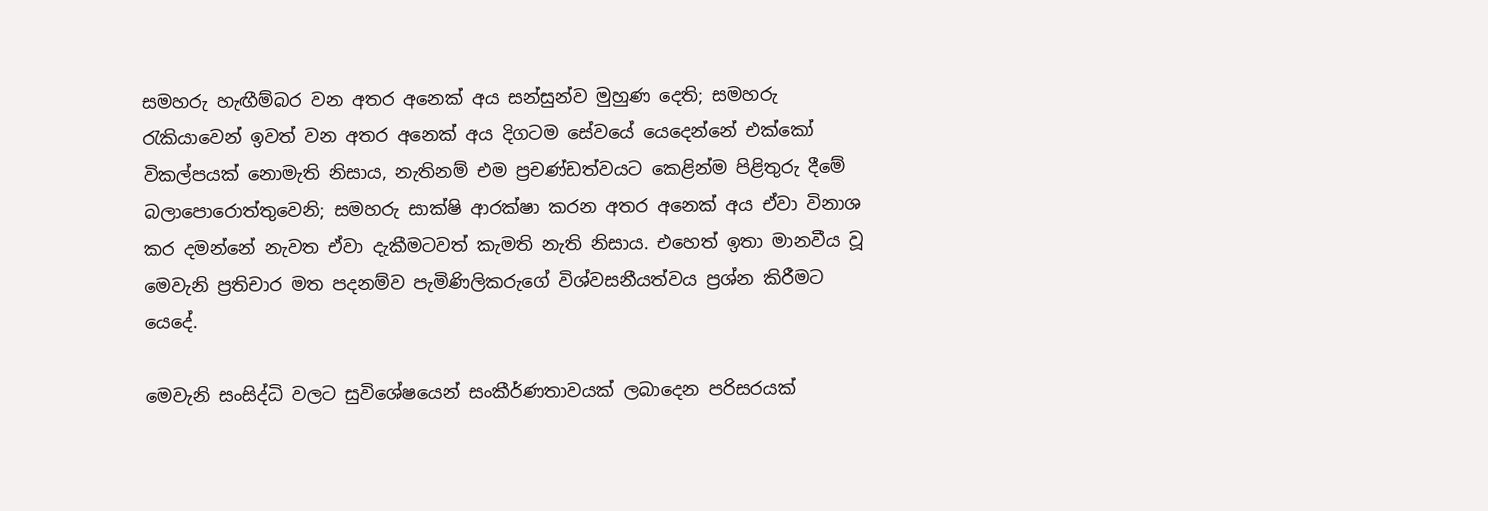සමහරු හැඟීම්බර වන අතර අනෙක් අය සන්සුන්ව මුහුණ දෙති; සමහරු රැකියාවෙන් ඉවත් වන අතර අනෙක් අය දිගටම සේවයේ යෙදෙන්නේ එක්කෝ විකල්පයක් නොමැති නිසාය, නැතිනම් එම ප්‍රචණ්ඩත්වයට කෙළින්ම පිළිතුරු දීමේ බලාපොරොත්තුවෙනි; සමහරු සාක්ෂි ආරක්ෂා කරන අතර අනෙක් අය ඒවා විනාශ කර දමන්නේ නැවත ඒවා දැකීමටවත් කැමති නැති නිසාය. එහෙත් ඉතා මානවීය වූ මෙවැනි ප්‍රතිචාර මත පදනම්ව පැමිණිලිකරුගේ විශ්වසනීයත්වය ප්‍රශ්න කිරීමට යෙදේ.

මෙවැනි සංසිද්ධි වලට සුවිශේෂයෙන් සංකීර්ණතාවයක් ලබාදෙන පරිසරයක්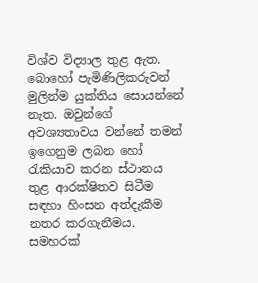විශ්ව විද්‍යාල තුළ ඇත. බොහෝ පැමිණිලිකරුවන් මුලින්ම යුක්තිය සොයන්නේ නැත. ඔවුන්ගේ අවශ්‍යතාවය වන්නේ තමන් ඉගෙනුම ලබන හෝ රැකියාව කරන ස්ථානය තුළ ආරක්ෂිතව සිටීම සඳහා හිංසන අත්දැකීම නතර කරගැනීමය. සමහරක්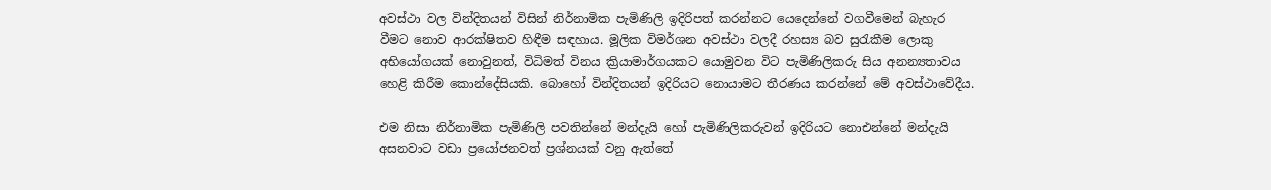අවස්ථා වල වින්දිතයන් විසින් නිර්නාමික පැමිණිලි ඉදිරිපත් කරන්නට යෙදෙන්නේ වගවීමෙන් බැහැර වීමට නොව ආරක්ෂිතව හිඳීම සඳහාය. මූලික විමර්ශන අවස්ථා වලදී රහස්‍ය බව සුරැකීම ලොකු අභියෝගයක් නොවුනත්, විධිමත් විනය ක්‍රියාමාර්ගයකට යොමුවන විට පැමිණිලිකරු සිය අනන්‍යතාවය හෙළි කිරීම කොන්දේසියකි. බොහෝ වින්දිතයන් ඉදිරියට නොයාමට තීරණය කරන්නේ මේ අවස්ථාවේදීය.

එම නිසා නිර්නාමික පැමිණිලි පවතින්නේ මන්දැයි හෝ පැමිණිලිකරුවන් ඉදිරියට නොඑන්නේ මන්දැයි අසනවාට වඩා ප්‍රයෝජනවත් ප්‍රශ්නයක් වනු ඇත්තේ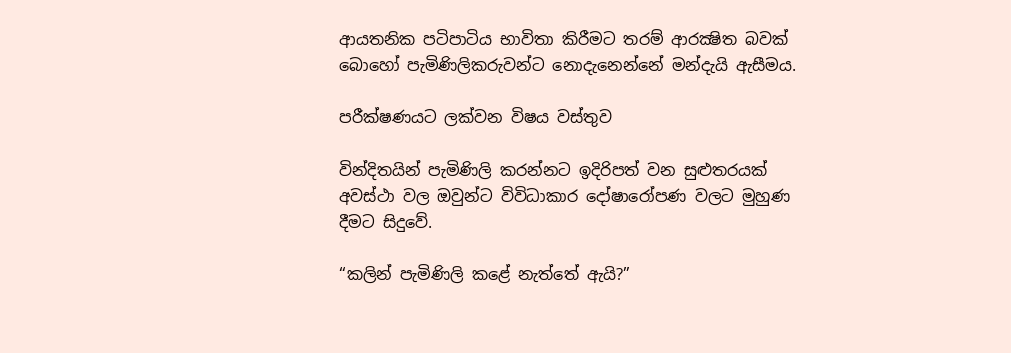ආයතනික පටිපාටිය භාවිතා කිරීමට තරම් ආරක්‍ෂිත බවක් බොහෝ පැමිණිලිකරුවන්ට නොදැනෙන්නේ මන්දැයි ඇසීමය.

පරීක්ෂණයට ලක්වන විෂය වස්තුව

වින්දිතයින් පැමිණිලි කරන්නට ඉදිරිපත් වන සුළුතරයක් අවස්ථා වල ඔවුන්ට විවිධාකාර දෝෂාරෝපණ වලට මුහුණ දීමට සිදුවේ.

“කලින් පැමිණිලි කළේ නැත්තේ ඇයි?”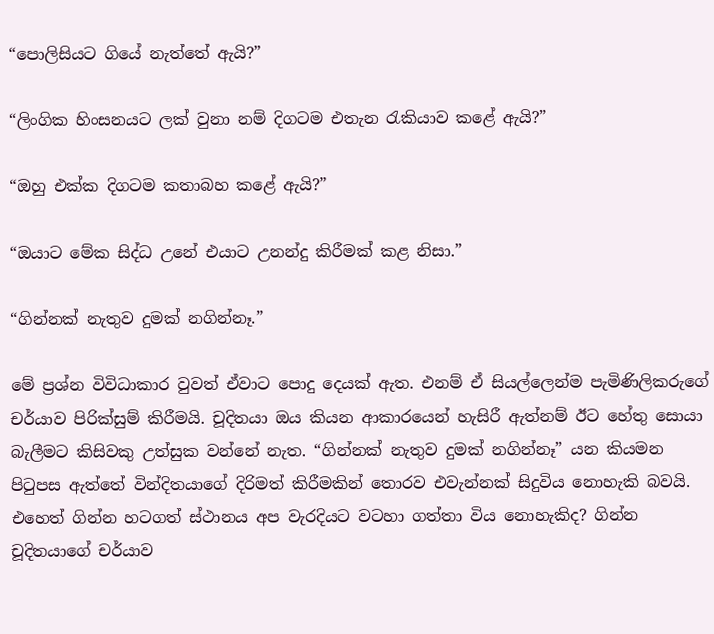“පොලිසියට ගියේ නැත්තේ ඇයි?”

“ලිංගික හිංසනයට ලක් වුනා නම් දිගටම එතැන රැකියාව කළේ ඇයි?”

“ඔහු එක්ක දිගටම කතාබහ කළේ ඇයි?”

“ඔයාට මේක සිද්ධ උනේ එයාට උනන්දු කිරීමක් කළ නිසා.”

“ගින්නක් නැතුව දුමක් නගින්නෑ.”

මේ ප්‍රශ්න විවිධාකාර වුවත් ඒවාට පොදු දෙයක් ඇත. එනම් ඒ සියල්ලෙන්ම පැමිණිලිකරුගේ චර්යාව පිරික්සුම් කිරීමයි. චූදිතයා ඔය කියන ආකාරයෙන් හැසිරී ඇත්නම් ඊට හේතු සොයා බැලීමට කිසිවකු උත්සුක වන්නේ නැත. “ගින්නක් නැතුව දුමක් නගින්නෑ” යන කියමන පිටුපස ඇත්තේ වින්දිතයාගේ දිරිමත් කිරීමකින් තොරව එවැන්නක් සිදුවිය නොහැකි බවයි. එහෙත් ගින්න හටගත් ස්ථානය අප වැරදියට වටහා ගත්තා විය නොහැකිද? ගින්න චූදිතයාගේ චර්යාව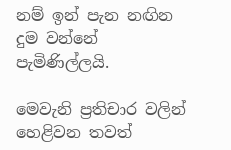නම් ඉන් පැන නඟින දුම වන්නේ පැමිණිල්ලයි.

මෙවැනි ප්‍රතිචාර වලින් හෙළිවන තවත්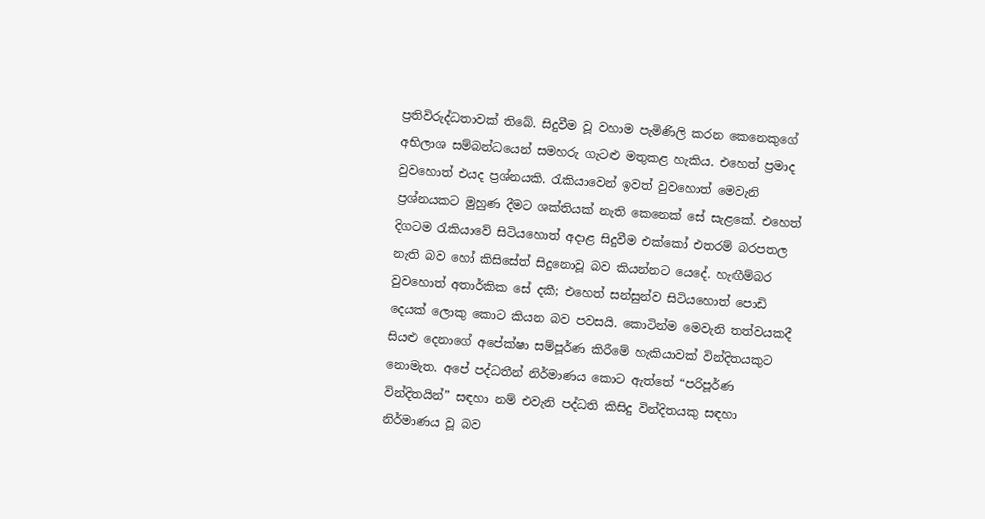ප්‍රතිවිරුද්ධතාවක් තිබේ. සිදුවීම වූ වහාම පැමිණිලි කරන කෙනෙකුගේ අභිලාශ සම්බන්ධයෙන් සමහරු ගැටළු මතුකළ හැකිය. එහෙත් ප්‍රමාද වුවහොත් එයද ප්‍රශ්නයකි. රැකියාවෙන් ඉවත් වුවහොත් මෙවැනි ප්‍රශ්නයකට මුහුණ දීමට ශක්තියක් නැති කෙනෙක් සේ සැළකේ. එහෙත් දිගටම රැකියාවේ සිටියහොත් අදාළ සිදුවීම එක්කෝ එතරම් බරපතල නැති බව හෝ කිසිසේත් සිදුනොවූ බව කියන්නට යෙදේ. හැඟීම්බර වුවහොත් අතාර්කික සේ දකී; එහෙත් සන්සුන්ව සිටියහොත් පොඩි දෙයක් ලොකු කොට කියන බව පවසයි. කොටින්ම මෙවැනි තත්වයකදී සියළු දෙනාගේ අපේක්ෂා සම්පූර්ණ කිරීමේ හැකියාවක් වින්දිතයකුට නොමැත. අපේ පද්ධතීන් නිර්මාණය කොට ඇත්තේ “පරිපූර්ණ වින්දිතයින්” සඳහා නම් එවැනි පද්ධති කිසිදු වින්දිතයකු සඳහා නිර්මාණය වූ බව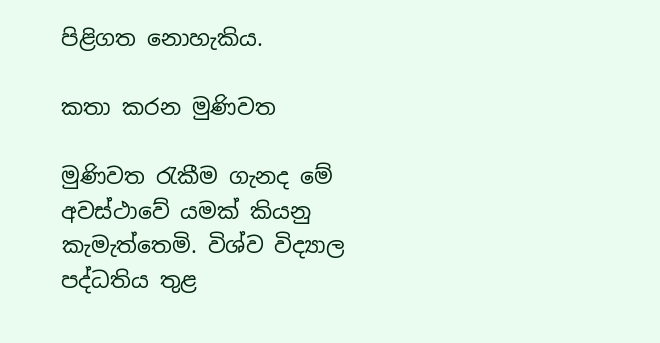පිළිගත නොහැකිය.

කතා කරන මුණිවත

මුණිවත රැකීම ගැනද මේ අවස්ථාවේ යමක් කියනු කැමැත්තෙමි. විශ්ව විද්‍යාල පද්ධතිය තුළ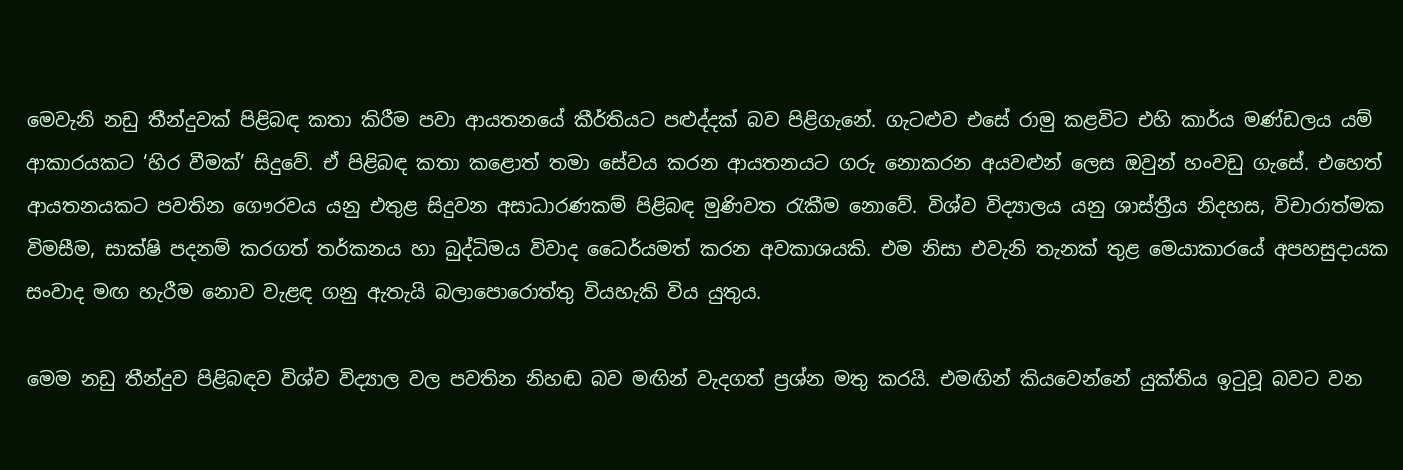මෙවැනි නඩු තීන්දුවක් පිළිබඳ කතා කිරීම පවා ආයතනයේ කීර්තියට පළුද්දක් බව පිළිගැනේ. ගැටළුව එසේ රාමු කළවිට එහි කාර්ය මණ්ඩලය යම් ආකාරයකට ‘හිර වීමක්’ සිදුවේ. ඒ පිළිබඳ කතා කළොත් තමා සේවය කරන ආයතනයට ගරු නොකරන අයවළුන් ලෙස ඔවුන් හංවඩු ගැසේ. එහෙත් ආයතනයකට පවතින ගෞරවය යනු එතුළ සිදුවන අසාධාරණකම් පිළිබඳ මුණිවත රැකීම නොවේ. විශ්ව විද්‍යාලය යනු ශාස්ත්‍රීය නිදහස, විචාරාත්මක විමසීම, සාක්ෂි පදනම් කරගත් තර්කනය හා බුද්ධිමය විවාද ධෛර්යමත් කරන අවකාශයකි. එම නිසා එවැනි තැනක් තුළ මෙයාකාරයේ අපහසුදායක සංවාද මඟ හැරීම නොව වැළඳ ගනු ඇතැයි බලාපොරොත්තු වියහැකි විය යුතුය.

මෙම නඩු තීන්දුව පිළිබඳව විශ්ව විද්‍යාල වල පවතින නිහඬ බව මඟින් වැදගත් ප්‍රශ්න මතු කරයි. එමඟින් කියවෙන්නේ යුක්තිය ඉටුවූ බවට වන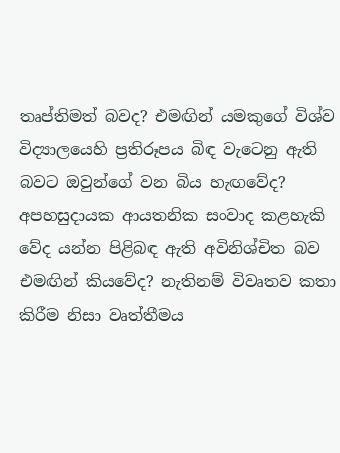තෘප්තිමත් බවද? එමඟින් යමකුගේ විශ්ව විද්‍යාලයෙහි ප්‍රතිරූපය බිඳ වැටෙනු ඇති බවට ඔවුන්ගේ වන බිය හැඟවේද? අපහසුදායක ආයතනික සංවාද කළහැකි වේද යන්න පිළිබඳ ඇති අවිනිශ්චිත බව එමඟින් කියවේද? නැතිනම් විවෘතව කතා කිරීම නිසා වෘත්තීමය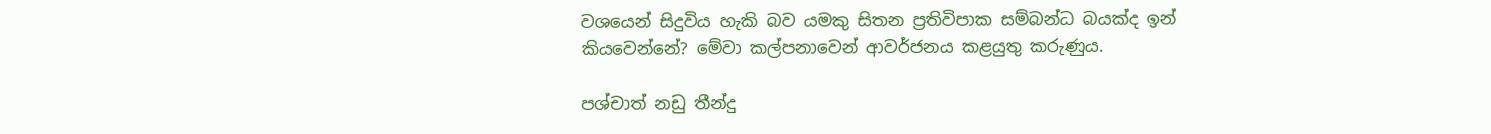වශයෙන් සිදුවිය හැකි බව යමකු සිතන ප්‍රතිවිපාක සම්බන්ධ බයක්ද ඉන් කියවෙන්නේ? මේවා කල්පනාවෙන් ආවර්ජනය කළයුතු කරුණුය.

පශ්චාත් නඩු තීන්දු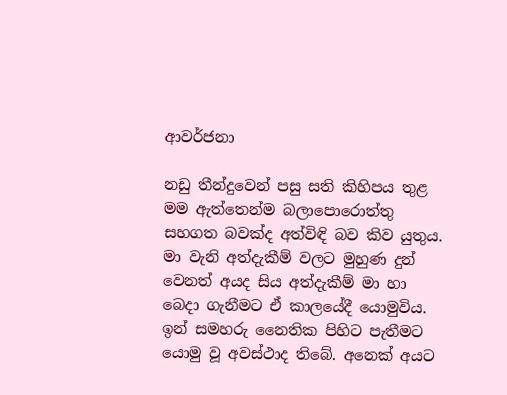ආවර්ජනා

නඩු තීන්දුවෙන් පසු සති කිහිපය තුළ මම ඇත්තෙන්ම බලාපොරොත්තු සහගත බවක්ද අත්විඳි බව කිව යුතුය. මා වැනි අත්දැකීම් වලට මුහුණ දුන් වෙනත් අයද සිය අත්දැකීම් මා හා බෙදා ගැනීමට ඒ කාලයේදී යොමුවිය. ඉන් සමහරු නෛතික පිහිට පැතීමට යොමු වූ අවස්ථාද තිබේ. අනෙක් අයට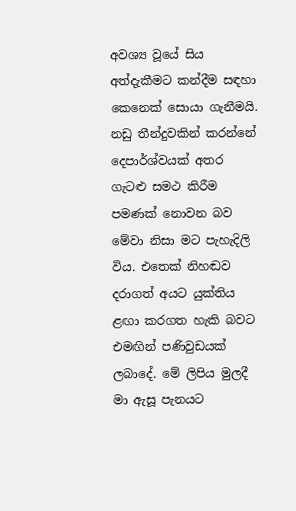අවශ්‍ය වූයේ සිය අත්දැකීමට කන්දීම සඳහා කෙනෙක් සොයා ගැනීමයි. නඩු තීන්දුවකින් කරන්නේ දෙපාර්ශ්වයක් අතර ගැටළු සමථ කිරීම පමණක් නොවන බව මේවා නිසා මට පැහැදිලි විය. එතෙක් නිහඬව දරාගත් අයට යුක්තිය ළඟා කරගත හැකි බවට එමඟින් පණිවුඩයක් ලබාදේ. මේ ලිපිය මුලදී මා ඇසූ පැනයට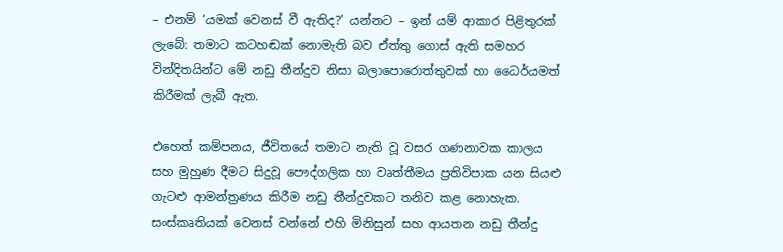– එනම් ‘යමක් වෙනස් වී ඇතිද?’ යන්නට – ඉන් යම් ආකාර පිළිතුරක් ලැබේ: තමාට කටහඬක් නොමැති බව ඒත්තු ගොස් ඇති සමහර වින්දිතයින්ට මේ නඩු තීන්දුව නිසා බලාපොරොත්තුවක් හා ධෛර්යමත් කිරීමක් ලැබී ඇත.

එහෙත් කම්පනය, ජීවිතයේ තමාට නැති වූ වසර ගණනාවක කාලය සහ මුහුණ දීමට සිදුවූ පෞද්ගලික හා වෘත්තීමය ප්‍රතිවිපාක යන සියළු ගැටළු ආමන්ත්‍රණය කිරීම නඩු තීන්දුවකට තනිව කළ නොහැක. සංස්කෘතියක් වෙනස් වන්නේ එහි මිනිසුන් සහ ආයතන නඩු තීන්දු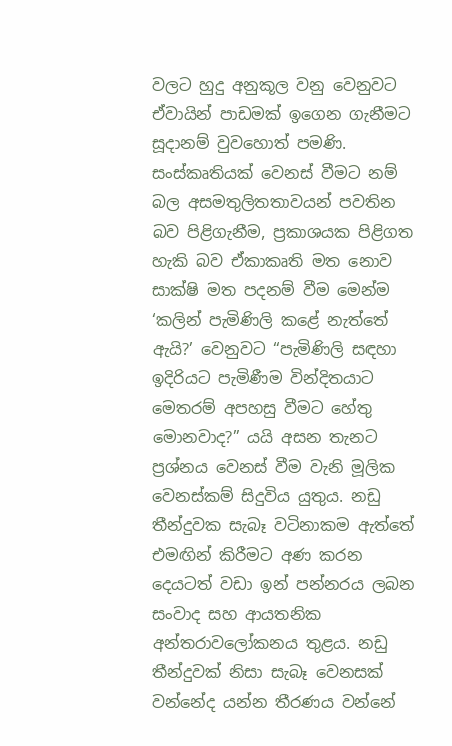වලට හුදු අනුකූල වනු වෙනුවට ඒවායින් පාඩමක් ඉගෙන ගැනීමට සූදානම් වුවහොත් පමණි. සංස්කෘතියක් වෙනස් වීමට නම් බල අසමතුලිතතාවයන් පවතින බව පිළිගැනීම, ප්‍රකාශයක පිළිගත හැකි බව ඒකාකෘති මත නොව සාක්ෂි මත පදනම් වීම මෙන්ම ‘කලින් පැමිණිලි කළේ නැත්තේ ඇයි?’ වෙනුවට “පැමිණිලි සඳහා ඉදිරියට පැමිණීම වින්දිතයාට මෙතරම් අපහසු වීමට හේතු මොනවාද?” යයි අසන තැනට ප්‍රශ්නය වෙනස් වීම වැනි මූලික වෙනස්කම් සිදුවිය යුතුය. නඩු තීන්දුවක සැබෑ වටිනාකම ඇත්තේ එමඟින් කිරීමට අණ කරන දෙයටත් වඩා ඉන් පන්නරය ලබන සංවාද සහ ආයතනික අන්තරාවලෝකනය තුළය. නඩු තීන්දුවක් නිසා සැබෑ වෙනසක් වන්නේද යන්න තීරණය වන්නේ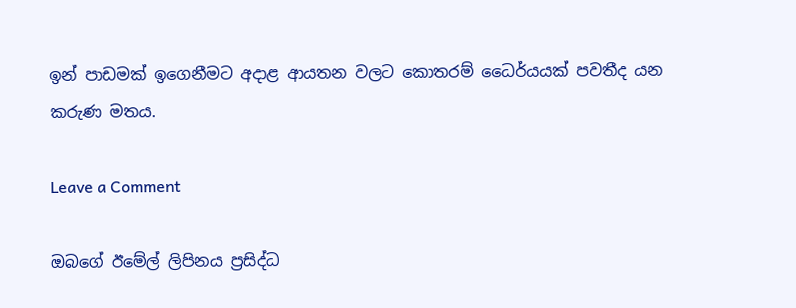ඉන් පාඩමක් ඉගෙනීමට අදාළ ආයතන වලට කොතරම් ධෛර්යයක් පවතීද යන කරුණ මතය.

Leave a Comment

ඔබගේ ඊමේල් ලිපිනය ප්‍රසිද්ධ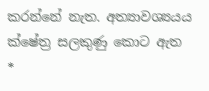කරන්නේ නැත. අත්‍යාවශ්‍යයය ක්ෂේත්‍ර සලකුණු කොට ඇත *